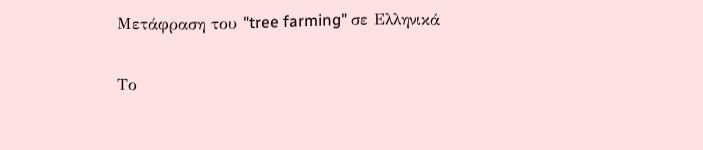Μετάφραση του "tree farming" σε Ελληνικά

Το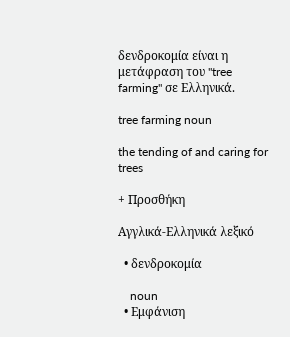δενδροκομία είναι η μετάφραση του "tree farming" σε Ελληνικά.

tree farming noun

the tending of and caring for trees

+ Προσθήκη

Αγγλικά-Ελληνικά λεξικό

  • δενδροκομία

    noun
  • Εμφάνιση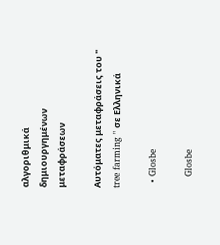αλγοριθμικά δημιουργημένων μεταφράσεων

Αυτόματες μεταφράσεις του " tree farming " σε Ελληνικά

  • Glosbe

    Glosbe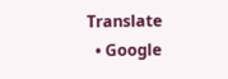Translate
  • Google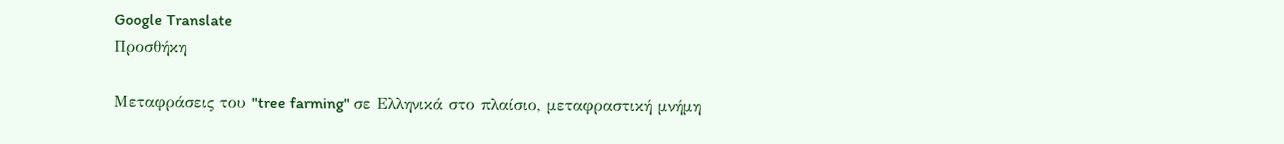Google Translate
Προσθήκη

Μεταφράσεις του "tree farming" σε Ελληνικά στο πλαίσιο, μεταφραστική μνήμη